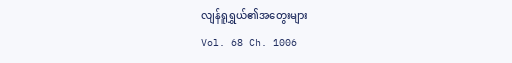လျန်ရူရွှယ်၏အတွေးများ
Vol. 68 Ch. 1006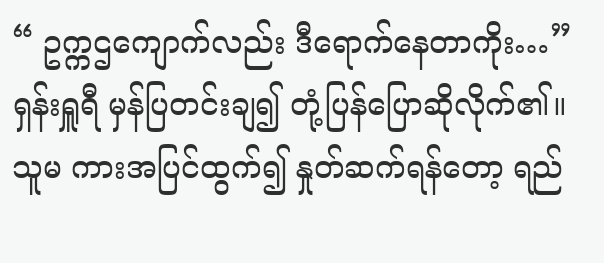“ ဥက္ကဌကျောက်လည်း ဒီရောက်နေတာကိုး…”
ရှန်းရှူရီ မှန်ပြတင်းချ၍ တုံ့ပြန်ပြောဆိုလိုက်၏။ သူမ ကားအပြင်ထွက်၍ နှုတ်ဆက်ရန်တော့ ရည်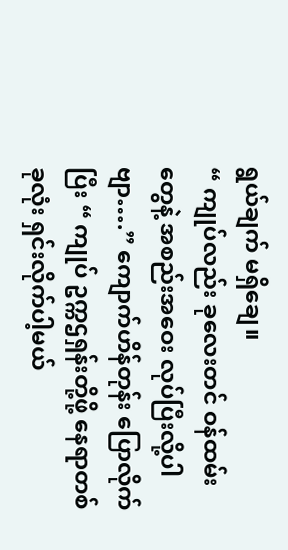ရွယ်ချက် မရှိချေ။
“ ကျုပ်လည်း ခုလေးတင် ဝန်ထမ်းတွေနဲ့ အစည်းအဝေး လုပ်ပြီးလို့ပါဗျာ….” ကျောက်ဟိန်တုန်း ပြောလိုက်ပြီး “ ကျုပ် ဥက္ကဌရှန်းတို့ဖို့ နေရာတစ်ခုလုံး ရှင်းလိုက်ပါ့မယ်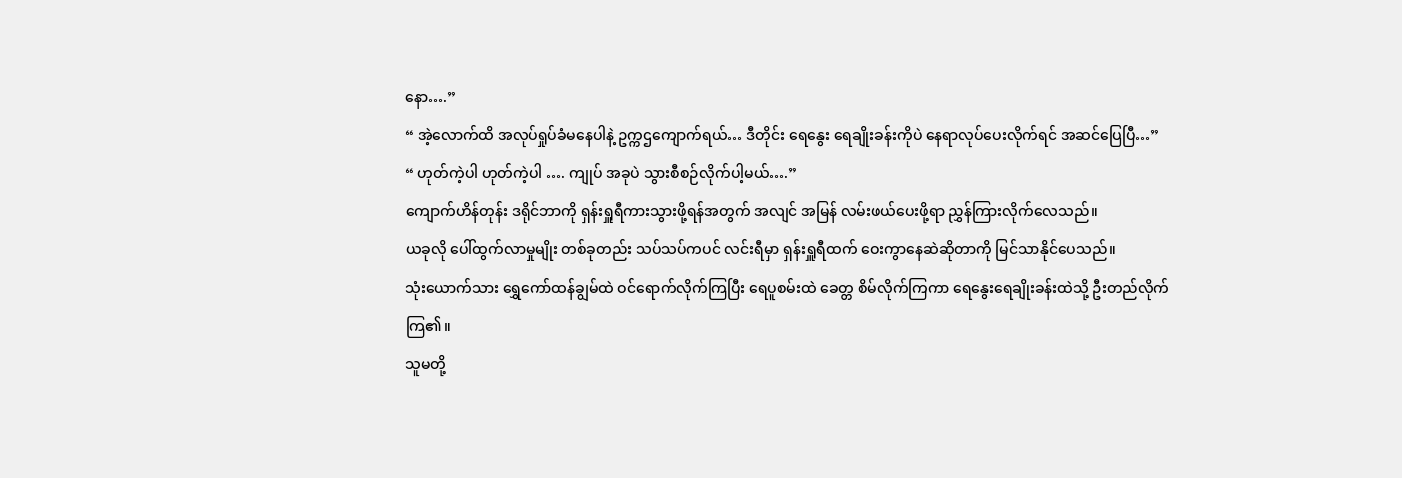နော….”
“ အဲ့လောက်ထိ အလုပ်ရှုပ်ခံမနေပါနဲ့ ဥက္ကဌကျောက်ရယ်… ဒီတိုင်း ရေနွေး ရေချိုးခန်းကိုပဲ နေရာလုပ်ပေးလိုက်ရင် အဆင်ပြေပြီ…”
“ ဟုတ်ကဲ့ပါ ဟုတ်ကဲ့ပါ …. ကျုပ် အခုပဲ သွားစီစဉ်လိုက်ပါ့မယ်….”
ကျောက်ဟိန်တုန်း ဒရိုင်ဘာကို ရှန်းရှူရီကားသွားဖို့ရန်အတွက် အလျင် အမြန် လမ်းဖယ်ပေးဖို့ရာ ညွှန်ကြားလိုက်လေသည်။
ယခုလို ပေါ်ထွက်လာမှုမျိုး တစ်ခုတည်း သပ်သပ်ကပင် လင်းရီမှာ ရှန်းရှူရီထက် ဝေးကွာနေဆဲဆိုတာကို မြင်သာနိုင်ပေသည်။
သုံးယောက်သား ရွှေကော်ထန်ချွမ်ထဲ ဝင်ရောက်လိုက်ကြပြီး ရေပူစမ်းထဲ ခေတ္တ စိမ်လိုက်ကြကာ ရေနွေးရေချိုးခန်းထဲသို့ ဦးတည်လိုက်ကြ၏။
သူမတို့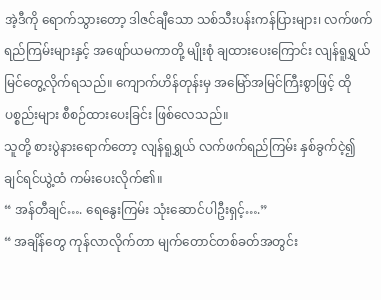အဲ့ဒီကို ရောက်သွားတော့ ဒါဇင်ချီသော သစ်သီးပန်းကန်ပြားများ၊ လက်ဖက်ရည်ကြမ်းများနှင့် အဖျော်ယမကာတို့ မျိုးစုံ ချထားပေးကြောင်း လျန်ရူရွှယ် မြင်တွေ့လိုက်ရသည်။ ကျောက်ဟိန်တုန်းမှ အမြော်အမြင်ကြီးစွာဖြင့် ထိုပစ္စည်းများ စီစဉ်ထားပေးခြင်း ဖြစ်လေသည်။
သူတို့ စားပွဲနားရောက်တော့ လျန်ရူရွှယ် လက်ဖက်ရည်ကြမ်း နှစ်ခွက်ငဲ့၍ ချင်ရင်ယွဲ့ထံ ကမ်းပေးလိုက်၏။
“ အန်တီချင်…. ရေနွေးကြမ်း သုံးဆောင်ပါဦးရှင့်….”
“ အချိန်တွေ ကုန်လာလိုက်တာ မျက်တောင်တစ်ခတ်အတွင်း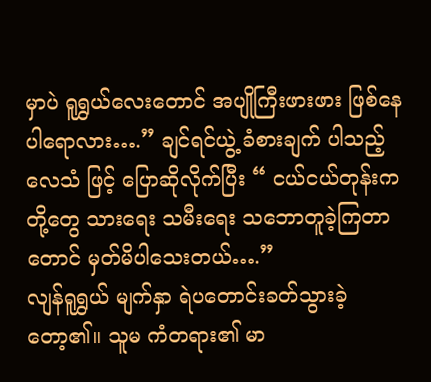မှာပဲ ရူရွှယ်လေးတောင် အပျိုကြီးဖားဖား ဖြစ်နေပါရောလား….” ချင်ရင်ယွဲ့ ခံစားချက် ပါသည့် လေသံ ဖြင့် ပြောဆိုလိုက်ပြီး “ ငယ်ငယ်တုန်းက တို့တွေ သားရေး သမီးရေး သဘောတူခဲ့ကြတာတောင် မှတ်မိပါသေးတယ်….”
လျန်ရူရွှယ် မျက်နှာ ရဲပတောင်းခတ်သွားခဲ့တော့၏။ သူမ ကံတရား၏ မာ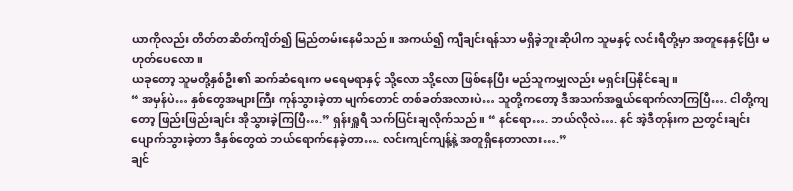ယာကိုလည်း တိတ်တဆိတ်ကျိတ်၍ မြည်တမ်းနေမိသည်။ အကယ်၍ ကျီချင်းရန်သာ မရှိခဲ့ဘူးဆိုပါက သူမနှင့် လင်းရီတို့မှာ အတူနေနှင့်ပြီး မဟုတ်ပေလော။
ယခုတော့ သူမတို့နှစ်ဦး၏ ဆက်ဆံရေးက မရေမရာနှင့် သို့လော သို့လော ဖြစ်နေပြီး မည်သူကမျှလည်း မရှင်းပြနိုင်ချေ။
“ အမှန်ပဲ… နှစ်တွေအများကြီး ကုန်သွားခဲ့တာ မျက်တောင် တစ်ခတ်အလားပဲ… သူတို့ကတော့ ဒီအသက်အရွယ်ရောက်လာကြပြီ…. ငါတို့ကျတော့ ဖြည်းဖြည်းချင်း အိုသွားခဲ့ကြပြီ….” ရှန်းရှူရီ သက်ပြင်းချလိုက်သည်။ “ နင်ရော…. ဘယ်လိုလဲ…. နင် အဲ့ဒီတုန်းက ညတွင်းချင်း ပျောက်သွားခဲ့တာ ဒီနှစ်တွေထဲ ဘယ်ရောက်နေခဲ့တာ…. လင်းကျင်ကျန့်နဲ့ အတူရှိနေတာလား….”
ချင်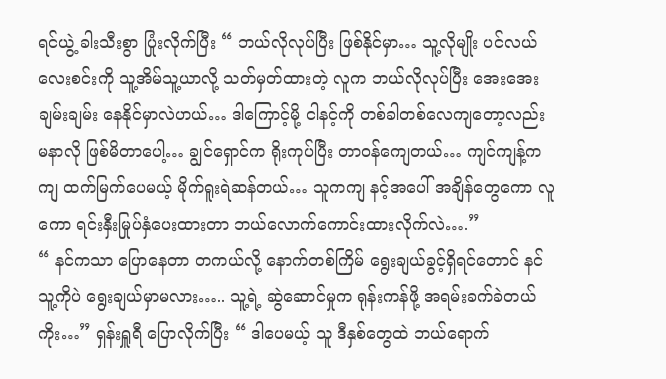ရင်ယွဲ့ ခါးသီးစွာ ပြုံးလိုက်ပြီး “ ဘယ်လိုလုပ်ပြီး ဖြစ်နိုင်မှာ… သူ့လိုမျိုး ပင်လယ်လေးစင်းကို သူ့အိမ်သူ့ယာလို့ သတ်မှတ်ထားတဲ့ လူက ဘယ်လိုလုပ်ပြီး အေးအေးချမ်းချမ်း နေနိုင်မှာလဲဟယ်… ဒါကြောင့်မို့ ငါနင့်ကို တစ်ခါတစ်လေကျတော့လည်း မနာလို ဖြစ်မိတာပေါ့… ချွင်ရှောင်က ရိုးကုပ်ပြီး တာဝန်ကျေတယ်… ကျင်ကျန့်ကကျ ထက်မြက်ပေမယ့် မိုက်ရူးရဲဆန်တယ်… သူကကျ နင့်အပေါ် အချိန်တွေကော လူကော ရင်းနှီးမြုပ်နှံပေးထားတာ ဘယ်လောက်ကောင်းထားလိုက်လဲ….”
“ နင်ကသာ ပြောနေတာ တကယ်လို့ နောက်တစ်ကြိမ် ရွေးချယ်ခွင့်ရှိရင်တောင် နင် သူ့ကိုပဲ ရွေးချယ်မှာမလား….. သူ့ရဲ့ ဆွဲဆောင်မှုက ရုန်းကန်ဖို့ အရမ်းခက်ခဲတယ်ကိုး…” ရှန်းရှူရီ ပြောလိုက်ပြီး “ ဒါပေမယ့် သူ ဒီနှစ်တွေထဲ ဘယ်ရောက်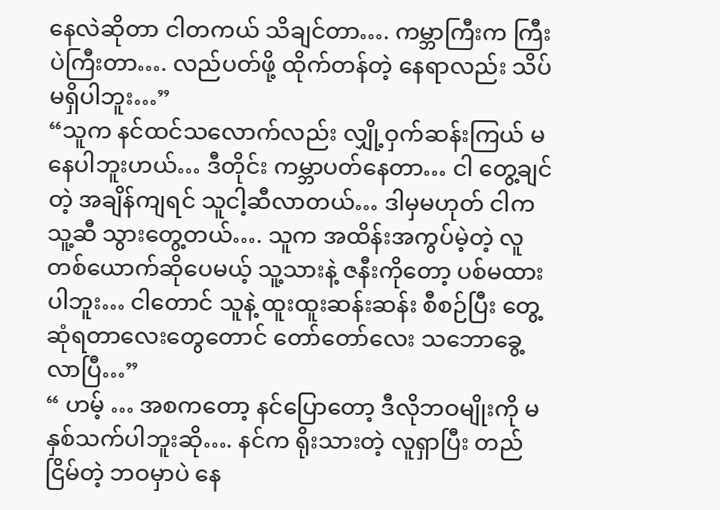နေလဲဆိုတာ ငါတကယ် သိချင်တာ…. ကမ္ဘာကြီးက ကြီးပဲကြီးတာ…. လည်ပတ်ဖို့ ထိုက်တန်တဲ့ နေရာလည်း သိပ်မရှိပါဘူး…”
“သူက နင်ထင်သလောက်လည်း လျှို့ဝှက်ဆန်းကြယ် မနေပါဘူးဟယ်… ဒီတိုင်း ကမ္ဘာပတ်နေတာ… ငါ တွေ့ချင်တဲ့ အချိန်ကျရင် သူငါ့ဆီလာတယ်… ဒါမှမဟုတ် ငါက သူ့ဆီ သွားတွေ့တယ်…. သူက အထိန်းအကွပ်မဲ့တဲ့ လူတစ်ယောက်ဆိုပေမယ့် သူ့သားနဲ့ ဇနီးကိုတော့ ပစ်မထားပါဘူး… ငါတောင် သူနဲ့ ထူးထူးဆန်းဆန်း စီစဉ်ပြီး တွေ့ဆုံရတာလေးတွေတောင် တော်တော်လေး သဘောခွေ့လာပြီ…”
“ ဟမ့် … အစကတော့ နင်ပြောတော့ ဒီလိုဘဝမျိုးကို မနှစ်သက်ပါဘူးဆို…. နင်က ရိုးသားတဲ့ လူရှာပြီး တည်ငြိမ်တဲ့ ဘဝမှာပဲ နေ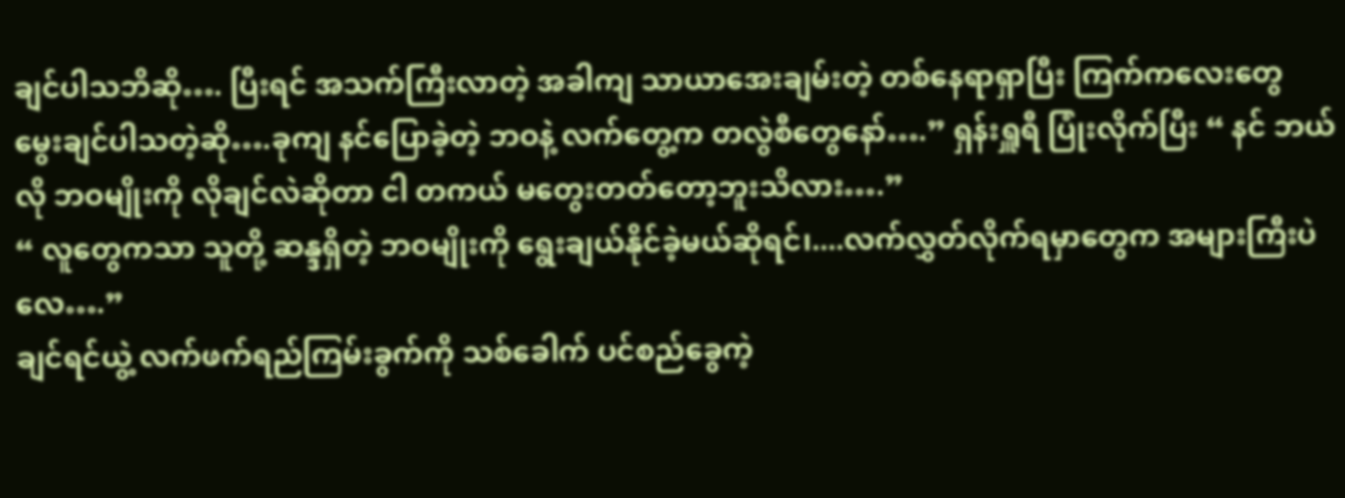ချင်ပါသဘိဆို…. ပြီးရင် အသက်ကြီးလာတဲ့ အခါကျ သာယာအေးချမ်းတဲ့ တစ်နေရာရှာပြီး ကြက်ကလေးတွေ မွေးချင်ပါသတဲ့ဆို….ခုကျ နင်ပြောခဲ့တဲ့ ဘဝနဲ့ လက်တွေ့က တလွဲစီတွေနော်….” ရှန်းရှူရီ ပြုံးလိုက်ပြီး “ နင် ဘယ်လို ဘဝမျိုးကို လိုချင်လဲဆိုတာ ငါ တကယ် မတွေးတတ်တော့ဘူးသိလား….”
“ လူတွေကသာ သူတို့ ဆန္ဒရှိတဲ့ ဘဝမျိုးကို ရွေးချယ်နိုင်ခဲ့မယ်ဆိုရင်၊....လက်လွှတ်လိုက်ရမှာတွေက အများကြီးပဲလေ….”
ချင်ရင်ယွဲ့ လက်ဖက်ရည်ကြမ်းခွက်ကို သစ်ခေါက် ပင်စည်ခွေကဲ့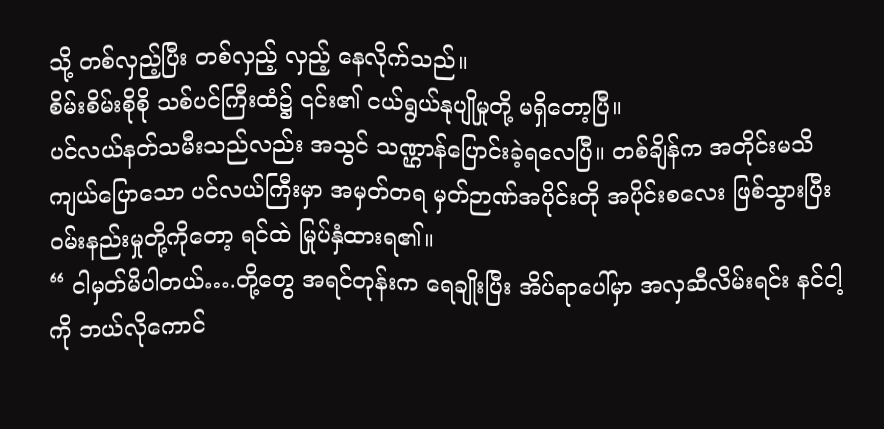သို့ တစ်လှည့်ပြီး တစ်လှည့် လှည့် နေလိုက်သည်။
စိမ်းစိမ်းစိုစို သစ်ပင်ကြီးထံ၌ ၎င်း၏ ငယ်ရွယ်နုပျိုမှုတို့ မရှိတော့ပြီ။
ပင်လယ်နတ်သမီးသည်လည်း အသွင် သဏ္ဌာန်ပြောင်းခဲ့ရလေပြီ။ တစ်ချိန်က အတိုင်းမသိ ကျယ်ပြောသော ပင်လယ်ကြီးမှာ အမှတ်တရ မှတ်ဉာဏ်အပိုင်းတို အပိုင်းစလေး ဖြစ်သွားပြီး ၀မ်းနည်းမှုတို့ကိုတော့ ရင်ထဲ မြုပ်နှံထားရ၏။
“ ငါမှတ်မိပါတယ်….တို့တွေ အရင်တုန်းက ရေချိုးပြီး အိပ်ရာပေါ်မှာ အလှဆီလိမ်းရင်း နင်ငါ့ကို ဘယ်လိုကောင်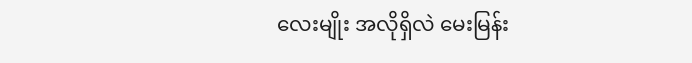လေးမျိုး အလိုရှိလဲ မေးမြန်း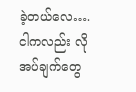ခဲ့တယ်လေ…. ငါကလည်း လိုအပ်ချက်တွေ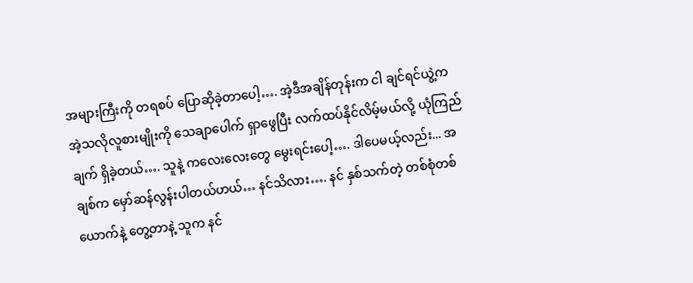အများကြီးကို တရစပ် ပြောဆိုခဲ့တာပေါ့…. အဲ့ဒီအချိန်တုန်းက ငါ ချင်ရင်ယွဲ့က အဲ့သလိုလူစားမျိုးကို သေချာပေါက် ရှာဖွေပြီး လက်ထပ်နိုင်လိမ့်မယ်လို့ ယုံကြည်ချက် ရှိခဲ့တယ်…. သူနဲ့ ကလေးလေးတွေ မွေးရင်းပေါ့…. ဒါပေမယ့်လည်း... အချစ်က မှော်ဆန်လွန်းပါတယ်ဟယ်… နင်သိလား…. နင် နှစ်သက်တဲ့ တစ်စုံတစ်ယောက်နဲ့ တွေ့တာနဲ့ သူက နင်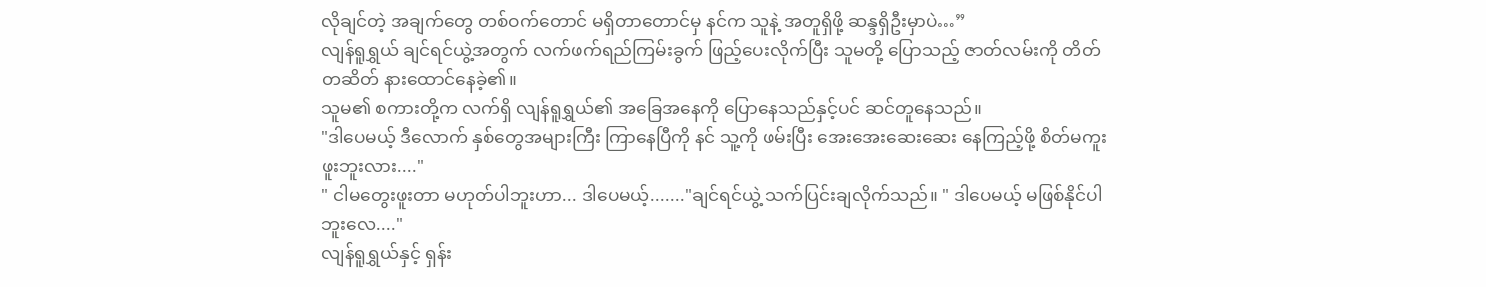လိုချင်တဲ့ အချက်တွေ တစ်ဝက်တောင် မရှိတာတောင်မှ နင်က သူနဲ့ အတူရှိဖို့ ဆန္ဒရှိဦးမှာပဲ…”
လျန်ရူရွှယ် ချင်ရင်ယွဲ့အတွက် လက်ဖက်ရည်ကြမ်းခွက် ဖြည့်ပေးလိုက်ပြီး သူမတို့ ပြောသည့် ဇာတ်လမ်းကို တိတ်တဆိတ် နားထောင်နေခဲ့၏။
သူမ၏ စကားတို့က လက်ရှိ လျန်ရူရွှယ်၏ အခြေအနေကို ပြောနေသည်နှင့်ပင် ဆင်တူနေသည်။
"ဒါပေမယ့် ဒီလောက် နှစ်တွေအများကြီး ကြာနေပြီကို နင် သူ့ကို ဖမ်းပြီး အေးအေးဆေးဆေး နေကြည့်ဖို့ စိတ်မကူးဖူးဘူးလား...."
" ငါမတွေးဖူးတာ မဟုတ်ပါဘူးဟာ... ဒါပေမယ့်......."ချင်ရင်ယွဲ့ သက်ပြင်းချလိုက်သည်။ " ဒါပေမယ့် မဖြစ်နိုင်ပါဘူးလေ...."
လျန်ရူရွှယ်နှင့် ရှန်း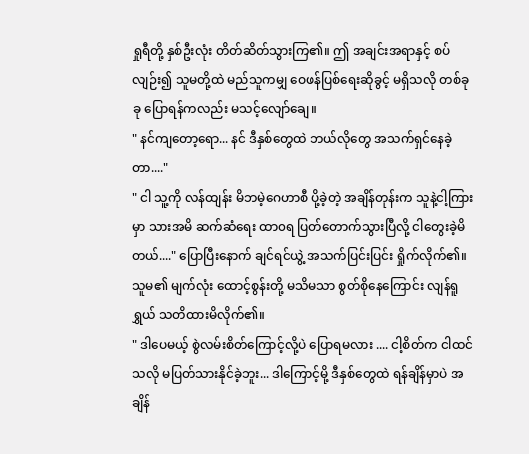ရှုရီတို့ နှစ်ဦးလုံး တိတ်ဆိတ်သွားကြ၏။ ဤ အချင်းအရာနှင့် စပ်လျဉ်း၍ သူမတို့ထဲ မည်သူကမျှ ဝေဖန်ပြစ်ရေးဆိုခွင့် မရှိသလို တစ်ခုခု ပြောရန်ကလည်း မသင့်လျော်ချေ။
" နင်ကျတော့ရော... နင် ဒီနှစ်တွေထဲ ဘယ်လိုတွေ အသက်ရှင်နေခဲ့တာ...."
" ငါ သူ့ကို လန်ထျန်း မိဘမဲ့ဂေဟာစီ ပို့ခဲ့တဲ့ အချိန်တုန်းက သူနဲ့ငါ့ကြားမှာ သားအမိ ဆက်ဆံရေး ထာ၀ရ ပြတ်တောက်သွားပြီလို့ ငါတွေးခဲ့မိတယ်...." ပြောပြီးနောက် ချင်ရင်ယွဲ့ အသက်ပြင်းပြင်း ရှိုက်လိုက်၏။ သူမ၏ မျက်လုံး ထောင့်စွန်းတို့ မသိမသာ စွတ်စိုနေကြောင်း လျန်ရူရွှယ် သတိထားမိလိုက်၏။
" ဒါပေမယ့် စွဲလမ်းစိတ်ကြောင့်လို့ပဲ ပြောရမလား .... ငါ့စိတ်က ငါထင်သလို မပြတ်သားနိုင်ခဲ့ဘူး... ဒါကြောင့်မို့ ဒီနှစ်တွေထဲ ရန်ချိန်မှာပဲ အချိန်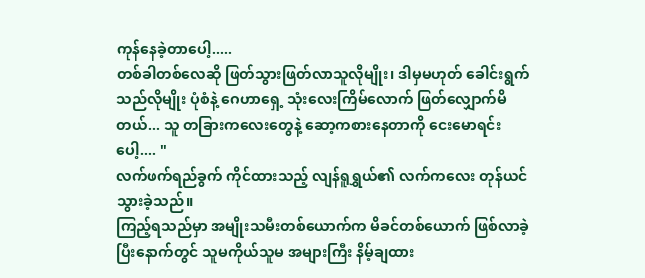ကုန်နေခဲ့တာပေါ့.....
တစ်ခါတစ်လေဆို ဖြတ်သွားဖြတ်လာသူလိုမျိုး၊ ဒါမှမဟုတ် ခေါင်းရွက်သည်လိုမျိုး ပုံစံနဲ့ ဂေဟာရှေ့ သုံးလေးကြိမ်လောက် ဖြတ်လျှောက်မိတယ်... သူ တခြားကလေးတွေနဲ့ ဆော့ကစားနေတာကို ငေးမောရင်းပေါ့.... "
လက်ဖက်ရည်ခွက် ကိုင်ထားသည့် လျန်ရူရွှယ်၏ လက်ကလေး တုန်ယင်သွားခဲ့သည်။
ကြည့်ရသည်မှာ အမျိုးသမီးတစ်ယောက်က မိခင်တစ်ယောက် ဖြစ်လာခဲ့ပြီးနောက်တွင် သူမကိုယ်သူမ အများကြီး နိမ့်ချထား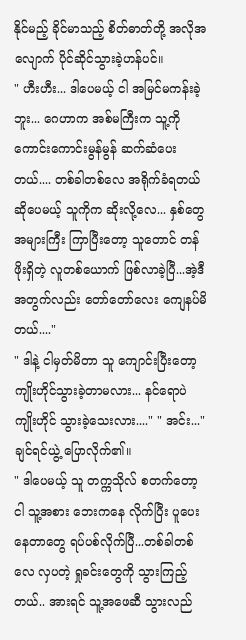နိုင်မည့် ခိုင်မာသည့် စိတ်ဓာတ်တို့ အလိုအလျောက် ပိုင်ဆိုင်သွားခဲ့ဟန်ပင်။
" ဟီးဟီး... ဒါပေမယ့် ငါ အမြင်မကန်းခဲ့ဘူး... ဂေဟာက အစ်မကြီးက သူ့ကို ကောင်းကောင်းမွန်မွန် ဆက်ဆံပေးတယ်.... တစ်ခါတစ်လေ အရိုက်ခံရတယ်ဆိုပေမယ့် သူကိုက ဆိုးလို့လေ... နှစ်တွေ အများကြီး ကြာပြီးတော့ သူတောင် တန်ဖိုးရှိတဲ့ လူတစ်ယောက် ဖြစ်လာခဲ့ပြီ...အဲ့ဒီအတွက်လည်း တော်တော်လေး ကျေနပ်မိတယ်...."
" ဒါနဲ့ ငါမှတ်မိတာ သူ ကျောင်းပြီးတော့ ကျိုးဟိုင်သွားခဲ့တာမလား... နင်ရောပဲ ကျိုးဟိုင် သွားခဲ့သေးလား...." " အင်း..."ချင်ရင်ယွဲ့ ပြောလိုက်၏။
" ဒါပေမယ့် သူ တက္ကသိုလ် စတက်တော့ ငါ သူ့အစား ဘေးကနေ လိုက်ပြီး ပူပေးနေတာတွေ ရပ်ပစ်လိုက်ပြီ...တစ်ခါတစ်လေ လှပတဲ့ ရှုခင်းတွေကို သွားကြည့်တယ်.. အားရင် သူ့အဖေဆီ သွားလည်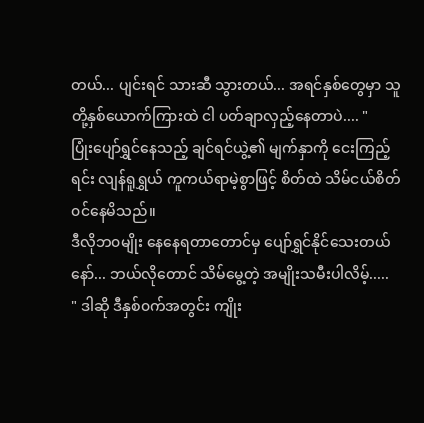တယ်... ပျင်းရင် သားဆီ သွားတယ်... အရင်နှစ်တွေမှာ သူတို့နှစ်ယောက်ကြားထဲ ငါ ပတ်ချာလှည့်နေတာပဲ.... "
ပြုံးပျော်ရွှင်နေသည့် ချင်ရင်ယွဲ့၏ မျက်နှာကို ငေးကြည့်ရင်း လျန်ရူရွှယ် ကူကယ်ရာမဲ့စွာဖြင့် စိတ်ထဲ သိမ်ငယ်စိတ် ၀င်နေမိသည်။
ဒီလိုဘ၀မျိုး နေနေရတာတောင်မှ ပျော်ရွှင်နိုင်သေးတယ်နော်... ဘယ်လိုတောင် သိမ်မွေ့တဲ့ အမျိုးသမီးပါလိမ့်.....
" ဒါဆို ဒီနှစ်၀က်အတွင်း ကျိုး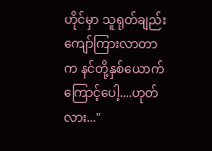ဟိုင်မှာ သူရုတ်ချည်း ကျော်ကြားလာတာက နင်တို့နှစ်ယောက်ကြောင့်ပေါ့....ဟုတ်လား..."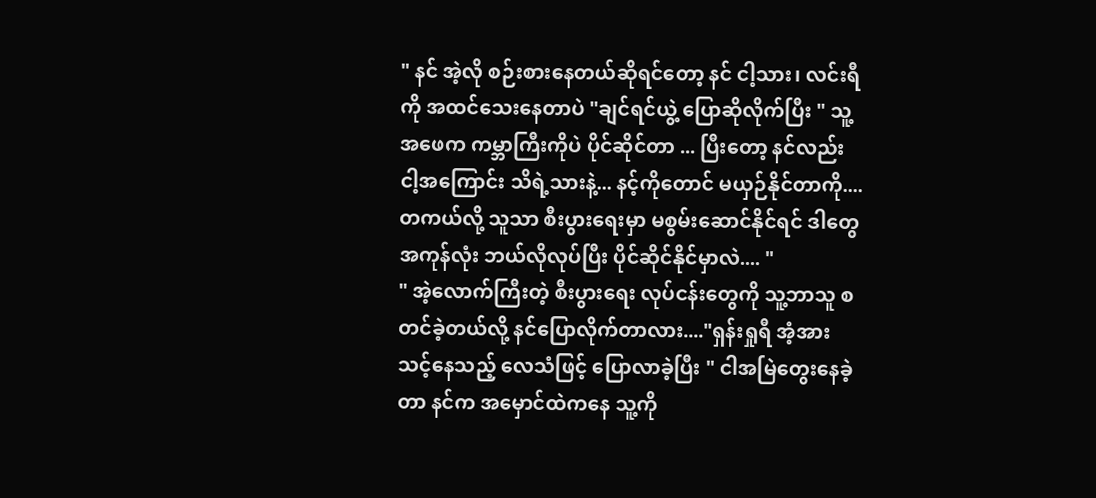" နင် အဲ့လို စဉ်းစားနေတယ်ဆိုရင်တော့ နင် ငါ့သား၊ လင်းရီကို အထင်သေးနေတာပဲ "ချင်ရင်ယွဲ့ ပြောဆိုလိုက်ပြီး " သူ့အဖေက ကမ္ဘာကြီးကိုပဲ ပိုင်ဆိုင်တာ ... ပြီးတော့ နင်လည်း ငါ့အကြောင်း သိရဲ့သားနဲ့... နင့်ကိုတောင် မယှဉ်နိုင်တာကို....တကယ်လို့ သူသာ စီးပွားရေးမှာ မစွမ်းဆောင်နိုင်ရင် ဒါတွေ အကုန်လုံး ဘယ်လိုလုပ်ပြီး ပိုင်ဆိုင်နိုင်မှာလဲ.... "
" အဲ့လောက်ကြီးတဲ့ စီးပွားရေး လုပ်ငန်းတွေကို သူ့ဘာသူ စတင်ခဲ့တယ်လို့ နင်ပြောလိုက်တာလား...."ရှန်းရှုရီ အံ့အားသင့်နေသည့် လေသံဖြင့် ပြောလာခဲ့ပြီး " ငါအမြဲတွေးနေခဲ့တာ နင်က အမှောင်ထဲကနေ သူ့ကို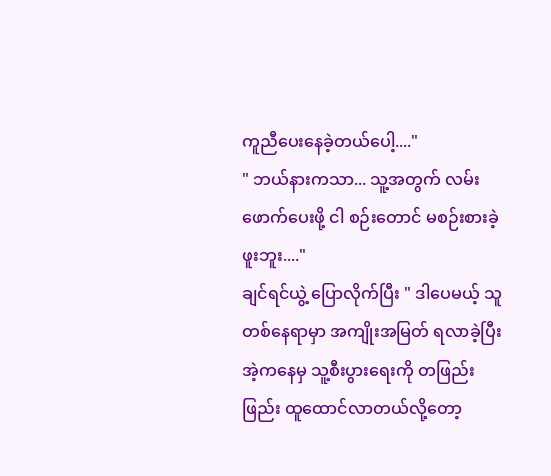ကူညီပေးနေခဲ့တယ်ပေါ့...."
" ဘယ်နားကသာ... သူ့အတွက် လမ်းဖောက်ပေးဖို့ ငါ စဉ်းတောင် မစဉ်းစားခဲ့ဖူးဘူး...."
ချင်ရင်ယွဲ့ ပြောလိုက်ပြီး " ဒါပေမယ့် သူ တစ်နေရာမှာ အကျိုးအမြတ် ရလာခဲ့ပြီး အဲ့ကနေမှ သူ့စီးပွားရေးကို တဖြည်းဖြည်း ထူထောင်လာတယ်လို့တော့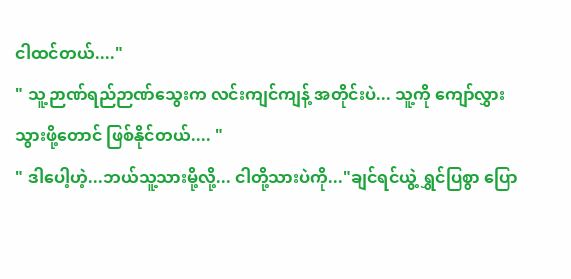ငါထင်တယ်...."
" သူ့ဉာဏ်ရည်ဉာဏ်သွေးက လင်းကျင်ကျန့် အတိုင်းပဲ... သူ့ကို ကျော်လွှားသွားဖို့တောင် ဖြစ်နိုင်တယ်.... "
" ဒါပေါ့ဟဲ့...ဘယ်သူ့သားမို့လို့... ငါတို့သားပဲကို..."ချင်ရင်ယွဲ့ ရွှင်ပြစွာ ပြော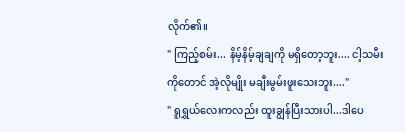လိုက်၏။
" ကြည့်စမ်း... နိမ့်နိမ့်ချချကို မရှိတော့ဘူး.... ငါ့သမီးကိုတောင် အဲ့လိုမျိုး မချီးမွမ်းဖူးသေးဘူး...."
" ရူရွှယ်လေးကလည်း ထူးချွန်ပြီးသားပါ...ဒါပေ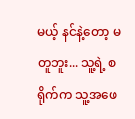မယ့် နင်နဲ့တော့ မတူဘူး... သူ့ရဲ့ စရိုက်က သူ့အဖေ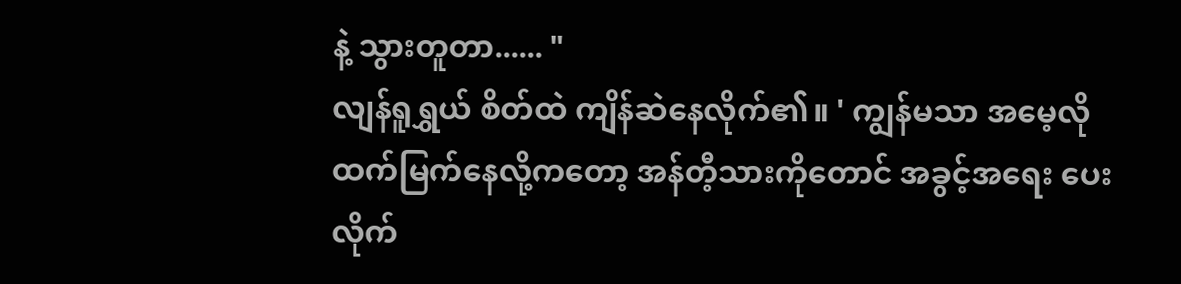နဲ့ သွားတူတာ...... "
လျန်ရူရွှယ် စိတ်ထဲ ကျိန်ဆဲနေလိုက်၏။ ' ကျွန်မသာ အမေ့လို ထက်မြက်နေလို့ကတော့ အန်တီ့သားကိုတောင် အခွင့်အရေး ပေးလိုက်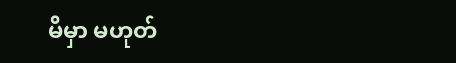မိမှာ မဟုတ်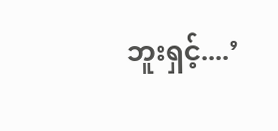ဘူးရှင့်....’